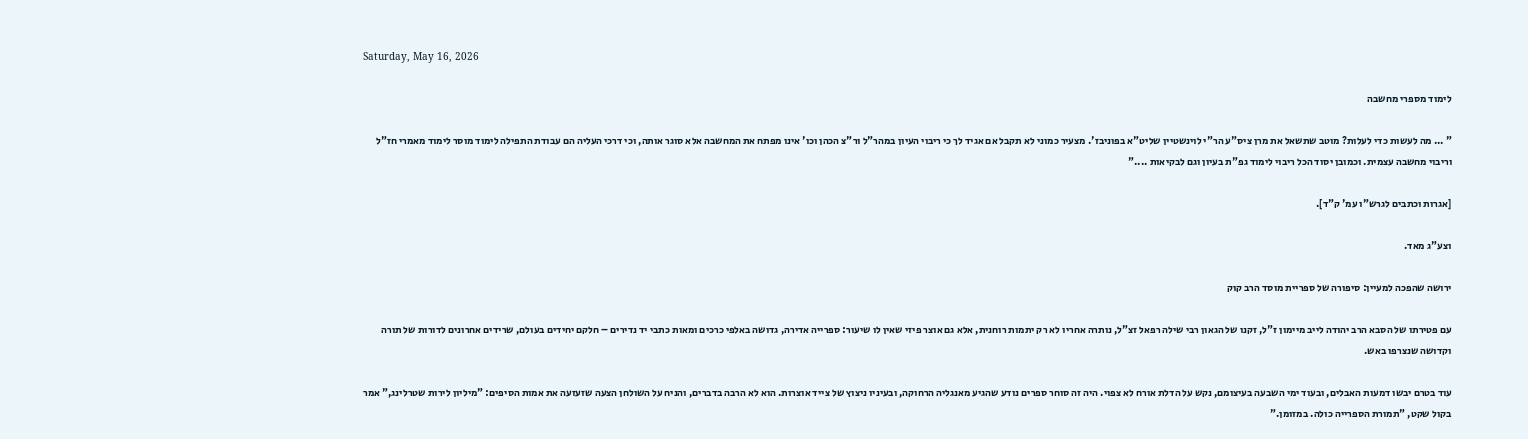Saturday, May 16, 2026

לימוד מספרי מחשבה

" ... מה לעשות כדי לעלות? מוטב שתשאל את מרן ציס"ע הר"י לוינשטיין שליט"א בפוניבז'. מצעיר כמוני לא תקבל אם אגיד לך כי ריבוי העיון במהר"ל ור"צ הכהן וכו' אינו מפתח את המחשבה אלא סוגר אותה, וכי דרכי העליה הם עבודת התפילה לימוד מוסר לימוד מאמרי חז"ל וריבוי מחשבה עצמית. וכמובן יסוד הכל ריבוי לימוד גפ"ת בעיון וגם לבקיאות ...."

[אגרות וכתבים לגרש"ו עמ' ק"ד].

וצע"ג מאד.

ירושה שהפכה למעיין: סיפורה של ספריית מוסד הרב קוק

עם פטירתו של הסבא הרב יהודה לייב מיימון ז"ל, זקנו של הגאון רבי שילה רפאל זצ"ל, נותרה אחריו לא רק יתמות רוחנית, אלא גם אוצר פיזי שאין לו שיעור: ספרייה אדירה, גדושה באלפי כרכים ומאות כתבי יד נדירים – חלקם יחידים בעולם, שרידים אחרונים לדורות של תורה וקדושה שנצרפו באש.

עוד בטרם יבשו דמעות האבלים, ובעוד ימי השבעה בעיצומם, נקש על הדלת אורח לא צפוי. היה זה סוחר ספרים נודע שהגיע מאנגליה הרחוקה, ובעיניו ניצוץ של צייד אוצרות. הוא לא הרבה בדברים, והניח על השולחן הצעה שזעזעה את אמות הסיפים: "מיליון לירות שטרלינג," אמר בקול שקט, "תמורת הספרייה כולה. במזומן."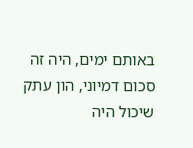באותם ימים, היה זה סכום דמיוני, הון עתק שיכול היה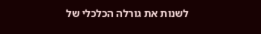לשנות את גורלה הכלכלי של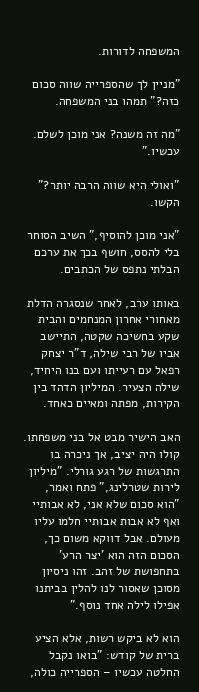המשפחה לדורות.

"מניין לך שהספרייה שווה סכום כזה?" תמהו בני המשפחה.

"מה זה משנה? אני מוכן לשלם. עכשיו."

"ואולי היא שווה הרבה יותר?" הקשו.

"אני מוכן להוסיף," השיב הסוחר בלי להסס, חושף בכך את ערכם הבלתי נתפס של הכתבים.

באותו ערב, לאחר שנסגרה הדלת מאחורי אחרון המנחמים והבית שקע בחשיכה שקטה, התיישב אביו של רבי שילה, ד"ר יצחק רפאל עם רעייתו ועם בנו היחיד, שילה הצעיר. המיליון הדהד בין הקירות, מפתה ומאיים כאחד.

האב הישיר מבט אל בני משפחתו. קולו היה יציב, אך ניכרה בו התרגשות של רגע גורלי. "מיליון לירות שטרלינג," פתח ואמר, "הוא סכום שלא אני, לא אבותיי ואף לא אבות אבותיי חלמו עליו מעולם. אבל דווקא משום כך, הסכום הזה הוא 'יצר הרע' בתחפושת של זהב. זהו ניסיון מסוכן שאסור לנו להלין בביתנו אפילו לילה אחד נוסף."

הוא לא ביקש רשות, אלא הציע ברית של קודש: "בואו נקבל החלטה עכשיו – הספרייה כולה,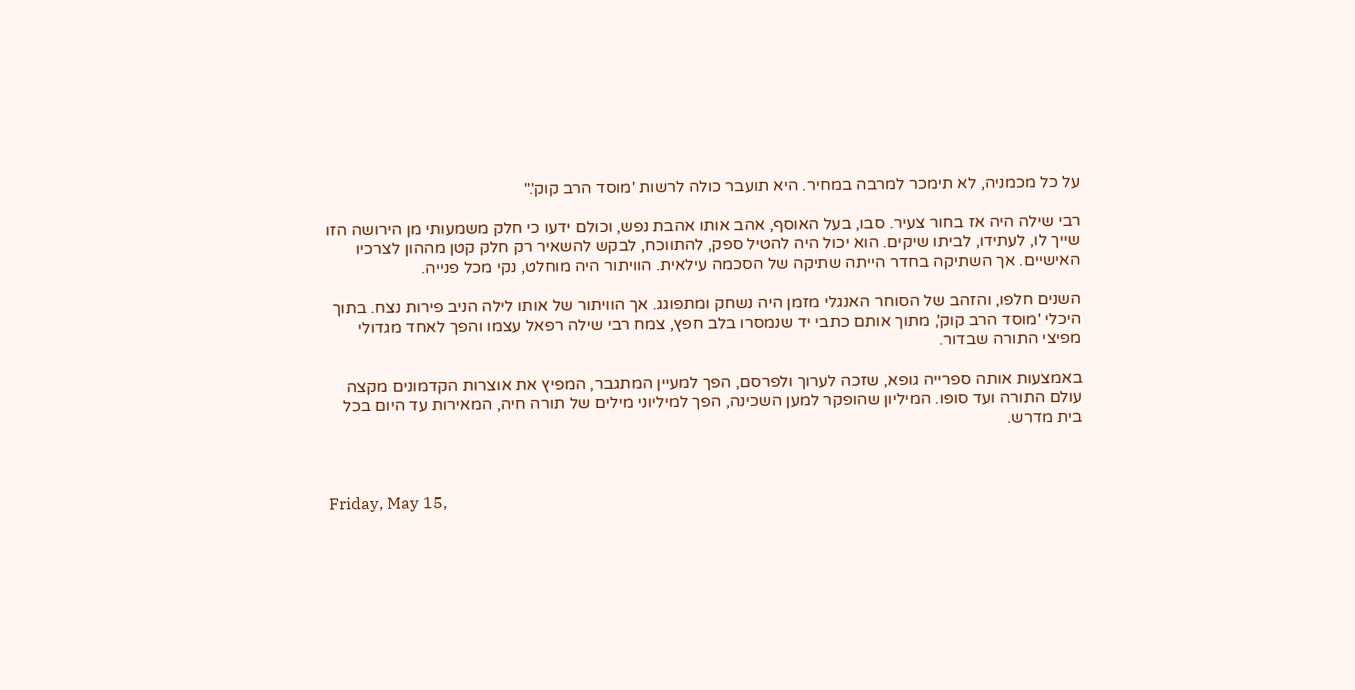על כל מכמניה, לא תימכר למרבה במחיר. היא תועבר כולה לרשות 'מוסד הרב קוק'."

רבי שילה היה אז בחור צעיר. סבו, בעל האוסף, אהב אותו אהבת נפש, וכולם ידעו כי חלק משמעותי מן הירושה הזו שייך לו, לעתידו, לביתו שיקים. הוא יכול היה להטיל ספק, להתווכח, לבקש להשאיר רק חלק קטן מההון לצרכיו האישיים. אך השתיקה בחדר הייתה שתיקה של הסכמה עילאית. הוויתור היה מוחלט, נקי מכל פנייה.

השנים חלפו, והזהב של הסוחר האנגלי מזמן היה נשחק ומתפוגג. אך הוויתור של אותו לילה הניב פירות נצח. בתוך היכלי 'מוסד הרב קוק', מתוך אותם כתבי יד שנמסרו בלב חפץ, צמח רבי שילה רפאל עצמו והפך לאחד מגדולי מפיצי התורה שבדור.

באמצעות אותה ספרייה גופא, שזכה לערוך ולפרסם, הפך למעיין המתגבר, המפיץ את אוצרות הקדמונים מקצה עולם התורה ועד סופו. המיליון שהופקר למען השכינה, הפך למיליוני מילים של תורה חיה, המאירות עד היום בכל בית מדרש.



Friday, May 15,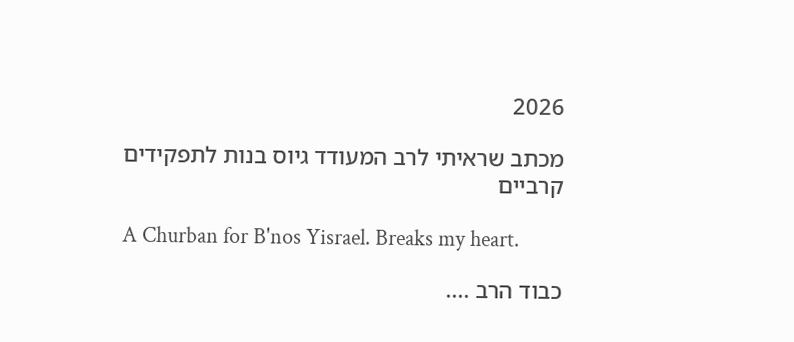2026

מכתב שראיתי לרב המעודד גיוס בנות לתפקידים קרביים

A Churban for B'nos Yisrael. Breaks my heart.

כבוד הרב ....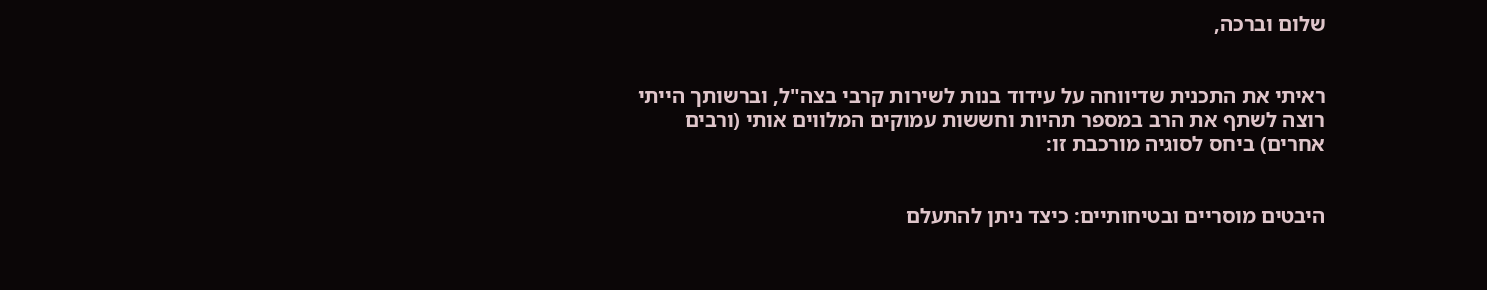שלום וברכה,


ראיתי את התכנית שדיווחה על עידוד בנות לשירות קרבי בצה"ל, וברשותך הייתי רוצה לשתף את הרב במספר תהיות וחששות עמוקים המלווים אותי (ורבים אחרים) ביחס לסוגיה מורכבת זו:


היבטים מוסריים ובטיחותיים: כיצד ניתן להתעלם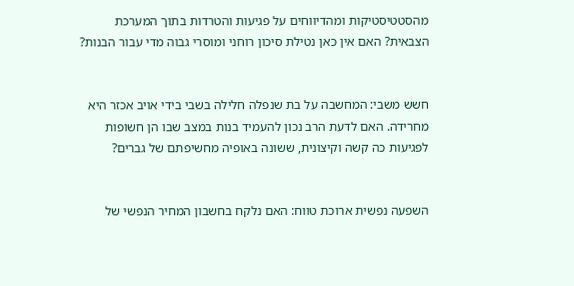מהסטטיסטיקות ומהדיווחים על פגיעות והטרדות בתוך המערכת הצבאית? האם אין כאן נטילת סיכון רוחני ומוסרי גבוה מדי עבור הבנות?


חשש משבי: המחשבה על בת שנפלה חלילה בשבי בידי אויב אכזר היא מחרידה. האם לדעת הרב נכון להעמיד בנות במצב שבו הן חשופות לפגיעות כה קשה וקיצונית, ששונה באופיה מחשיפתם של גברים?


השפעה נפשית ארוכת טווח: האם נלקח בחשבון המחיר הנפשי של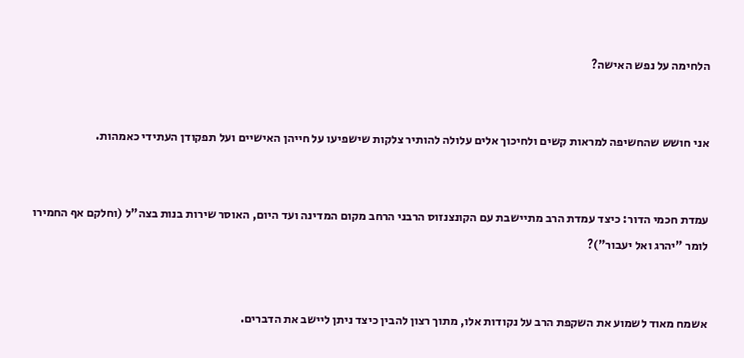הלחימה על נפש האישה?


אני חושש שהחשיפה למראות קשים ולחיכוך אלים עלולה להותיר צלקות שישפיעו על חייהן האישיים ועל תפקודן העתידי כאמהות.


עמדת חכמי הדור: כיצד עמדת הרב מתיישבת עם הקונצנזוס הרבני הרחב מקום המדינה ועד היום, האוסר שירות בנות בצה"ל (וחלקם אף החמירו לומר "יהרג ואל יעבור")?


אשמח מאוד לשמוע את השקפת הרב על נקודות אלו, מתוך רצון להבין כיצד ניתן ליישב את הדברים.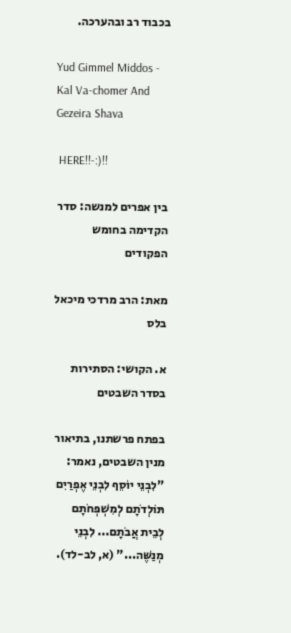בכבוד רב ובהערכה.

Yud Gimmel Middos - Kal Va-chomer And Gezeira Shava

 HERE!!-:)!!

בין אפרים למנשה: סדר הקדימה בחומש הפקודים

מאת: הרב מרדכי מיכאל בלס

א. הקושי: הסתירות בסדר השבטים

בפתח פרשתנו, בתיאור מנין השבטים, נאמר: "לִבְנֵי יוֹסֵף לִבְנֵי אֶפְרַיִם תּוֹלְדֹתָם לְמִשְׁפְּחֹתָם לְבֵית אֲבֹתָם... לִבְנֵי מְנַשֶּׁה..." (א, לב-לד).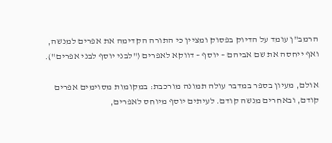הרמב"ן עומד על הדיוק בפסוק ומציין כי התורה הקדימה את אפרים למנשה, ואף ייחסה את שם אביהם – יוסף – דווקא לאפרים ("לבני יוסף לבני אפרים").

אולם, מעיון בספר במדבר עולה תמונה מורכבת: במקומות מסוימים אפרים קודם, ובאחרים מנשה קודם. לעיתים יוסף מיוחס לאפרים,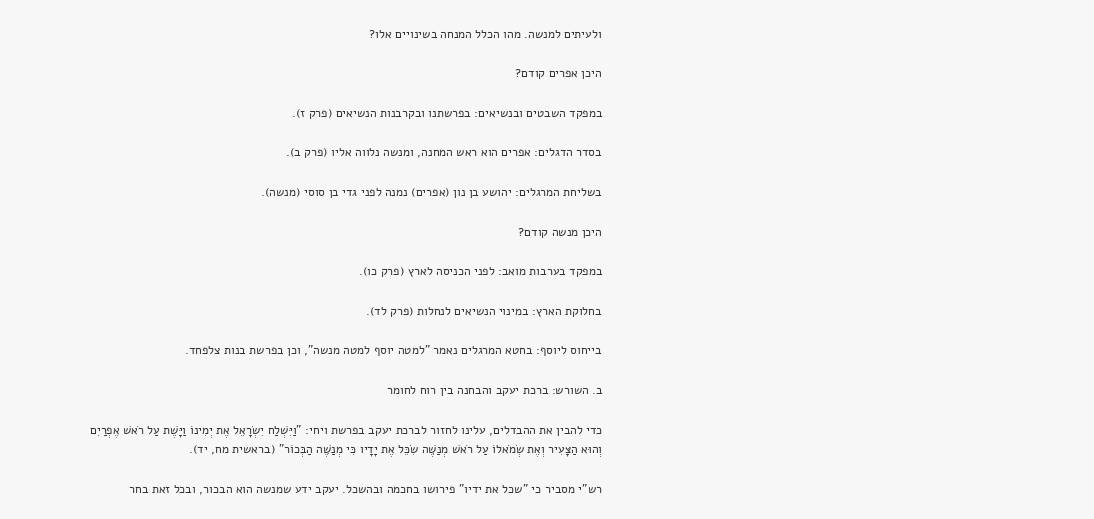ולעיתים למנשה. מהו הכלל המנחה בשינויים אלו?

היכן אפרים קודם?

במפקד השבטים ובנשיאים: בפרשתנו ובקרבנות הנשיאים (פרק ז).

בסדר הדגלים: אפרים הוא ראש המחנה, ומנשה נלווה אליו (פרק ב).

בשליחת המרגלים: יהושע בן נון (אפרים) נמנה לפני גדי בן סוסי (מנשה).

היכן מנשה קודם?

במפקד בערבות מואב: לפני הכניסה לארץ (פרק כו).

בחלוקת הארץ: במינוי הנשיאים לנחלות (פרק לד).

בייחוס ליוסף: בחטא המרגלים נאמר "למטה יוסף למטה מנשה", וכן בפרשת בנות צלפחד.

ב. השורש: ברכת יעקב והבחנה בין רוח לחומר

כדי להבין את ההבדלים, עלינו לחזור לברכת יעקב בפרשת ויחי: "וַיִּשְׁלַח יִשְׂרָאֵל אֶת יְמִינוֹ וַיָּשֶׁת עַל רֹאשׁ אֶפְרַיִם וְהוּא הַצָּעִיר וְאֶת שְׂמֹאלוֹ עַל רֹאשׁ מְנַשֶּׁה שִׂכֵּל אֶת יָדָיו כִּי מְנַשֶּׁה הַבְּכוֹר" (בראשית מח, יד).

רש"י מסביר כי "שכל את ידיו" פירושו בחכמה ובהשכל. יעקב ידע שמנשה הוא הבכור, ובכל זאת בחר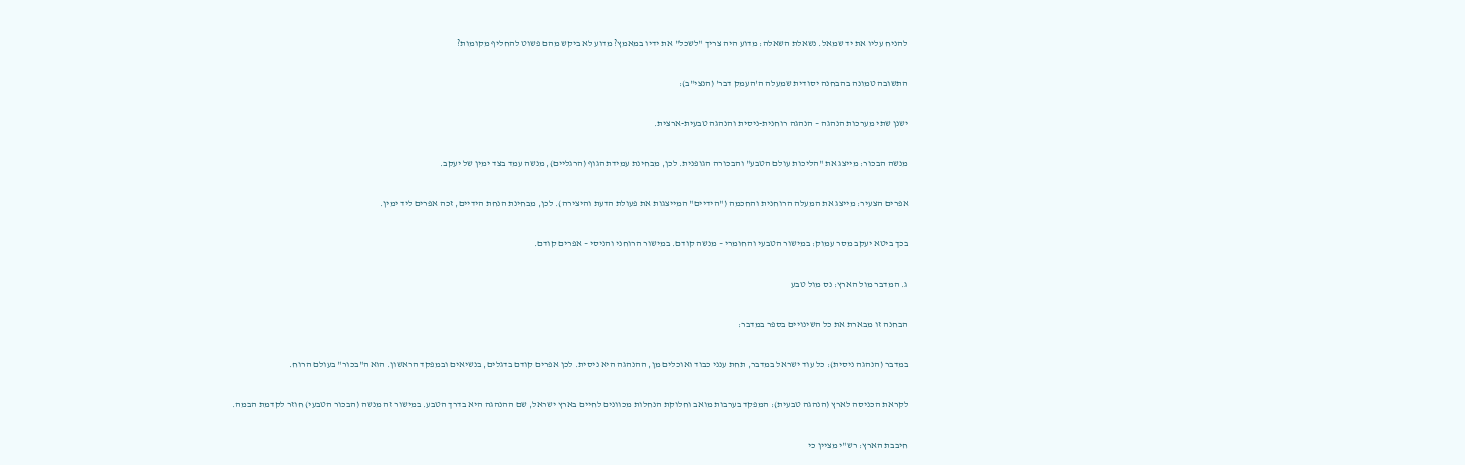להניח עליו את יד שמאל. נשאלת השאלה: מדוע היה צריך "לשכל" את ידיו במאמץ? מדוע לא ביקש מהם פשוט להחליף מקומות?

התשובה טמונה בהבחנה יסודית שמעלה ה'העמק דבר' (הנצי"ב):

ישנן שתי מערכות הנהגה – הנהגה רוחנית-ניסית והנהגה טבעית-ארצית.

מנשה הבכור: מייצג את "הליכות עולם הטבע" והבכורה הגופנית. לכן, מבחינת עמידת הגוף (הרגליים), מנשה עמד בצד ימין של יעקב.

אפרים הצעיר: מייצג את המעלה הרוחנית והחכמה ("הידיים" המייצגות את פעולת הדעת והיצירה). לכן, מבחינת הנחת הידיים, זכה אפרים ליד ימין.

בכך ביטא יעקב מסר עמוק: במישור הטבעי והחומרי – מנשה קודם. במישור הרוחני והניסי – אפרים קודם.

ג. המדבר מול הארץ: נס מול טבע

הבחנה זו מבארת את כל השינויים בספר במדבר:

במדבר (הנהגה ניסית): כל עוד ישראל במדבר, תחת ענני כבוד ואוכלים מן, ההנהגה היא ניסית. לכן אפרים קודם בדגלים, בנשיאים ובמפקד הראשון. הוא ה"בכור" בעולם הרוח.

לקראת הכניסה לארץ (הנהגה טבעית): המפקד בערבות מואב וחלוקת הנחלות מכוונים לחיים בארץ ישראל, שם ההנהגה היא בדרך הטבע. במישור זה מנשה (הבכור הטבעי) חוזר לקדמת הבמה.

חיבבת הארץ: רש"י מציין כי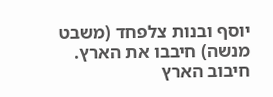יוסף ובנות צלפחד (משבט מנשה) חיבבו את הארץ. חיבוב הארץ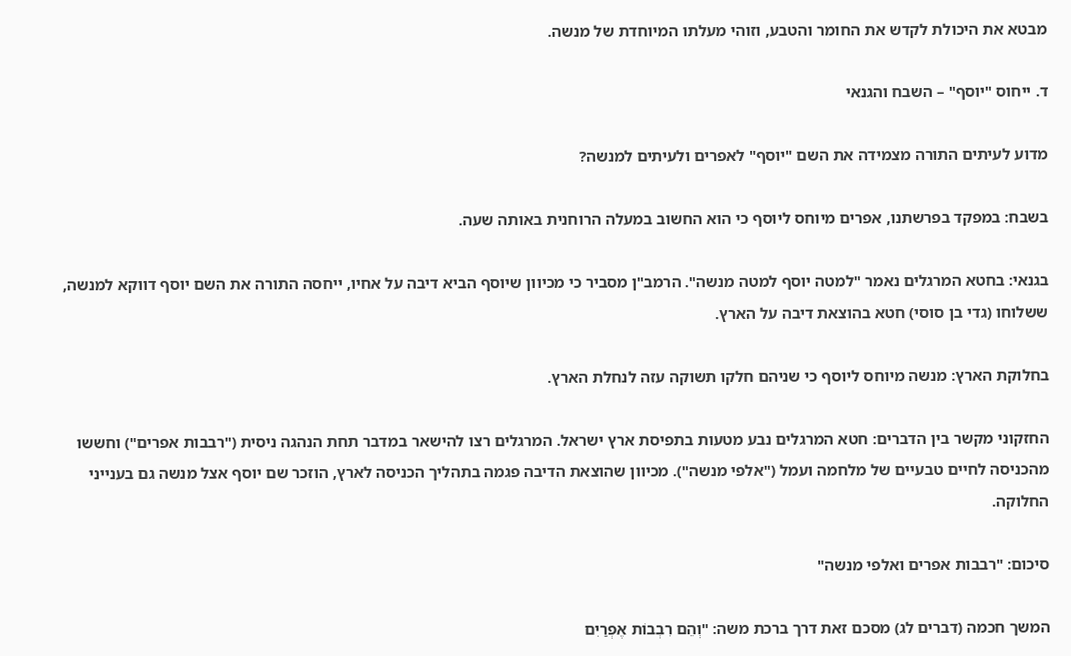מבטא את היכולת לקדש את החומר והטבע, וזוהי מעלתו המיוחדת של מנשה.

ד. ייחוס "יוסף" – השבח והגנאי

מדוע לעיתים התורה מצמידה את השם "יוסף" לאפרים ולעיתים למנשה?

בשבח: במפקד בפרשתנו, אפרים מיוחס ליוסף כי הוא החשוב במעלה הרוחנית באותה שעה.

בגנאי: בחטא המרגלים נאמר "למטה יוסף למטה מנשה". הרמב"ן מסביר כי מכיוון שיוסף הביא דיבה על אחיו, ייחסה התורה את השם יוסף דווקא למנשה, ששלוחו (גדי בן סוסי) חטא בהוצאת דיבה על הארץ.

בחלוקת הארץ: מנשה מיוחס ליוסף כי שניהם חלקו תשוקה עזה לנחלת הארץ.

החזקוני מקשר בין הדברים: חטא המרגלים נבע מטעות בתפיסת ארץ ישראל. המרגלים רצו להישאר במדבר תחת הנהגה ניסית ("רבבות אפרים") וחששו מהכניסה לחיים טבעיים של מלחמה ועמל ("אלפי מנשה"). מכיוון שהוצאת הדיבה פגמה בתהליך הכניסה לארץ, הוזכר שם יוסף אצל מנשה גם בענייני החלוקה.

סיכום: "רבבות אפרים ואלפי מנשה"

המשך חכמה (דברים לג) מסכם זאת דרך ברכת משה: "וְהֵם רִבְבוֹת אֶפְרַיִם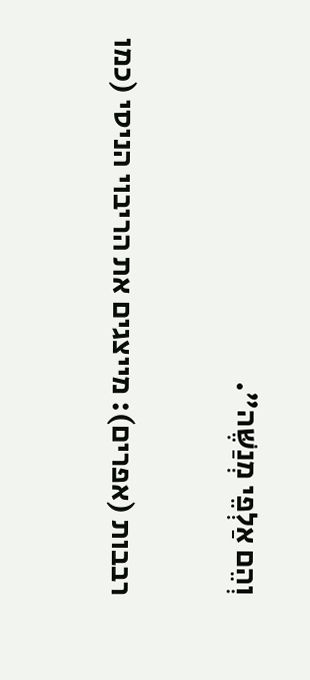וְהֵם אַלְפֵי מְנַשֶּׁה".

רבבות (אפרים): מייצגים את הריבוי הניסי (כמו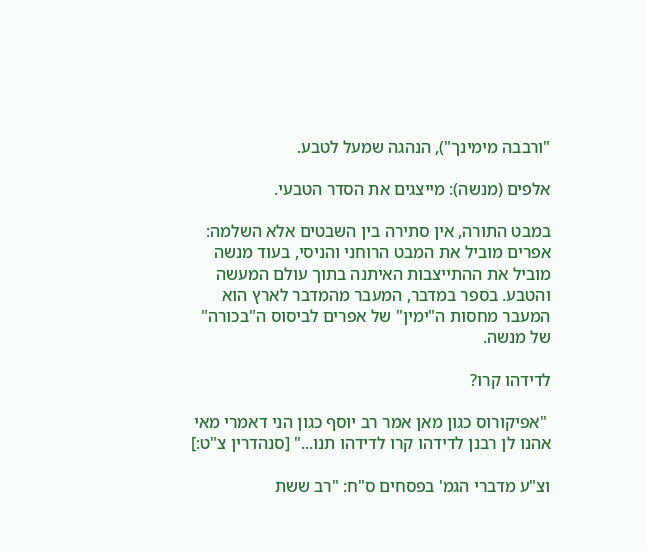"ורבבה מימינך"), הנהגה שמעל לטבע.

אלפים (מנשה): מייצגים את הסדר הטבעי.

במבט התורה, אין סתירה בין השבטים אלא השלמה: אפרים מוביל את המבט הרוחני והניסי, בעוד מנשה מוביל את ההתייצבות האיתנה בתוך עולם המעשה והטבע. בספר במדבר, המעבר מהמדבר לארץ הוא המעבר מחסות ה"ימין" של אפרים לביסוס ה"בכורה" של מנשה.

לדידהו קרו?

 "אפיקורוס כגון מאן אמר רב יוסף כגון הני דאמרי מאי אהנו לן רבנן לדידהו קרו לדידהו תנו..." [סנהדרין צ"ט:]

וצ"ע מדברי הגמ' בפסחים ס"ח: "רב ששת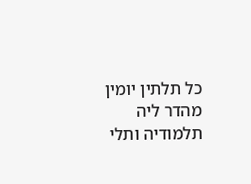כל תלתין יומין מהדר ליה תלמודיה ותלי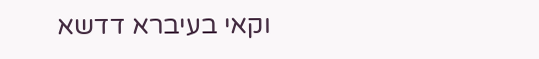וקאי בעיברא דדשא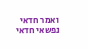ואמר חדאי נפשאי חדאי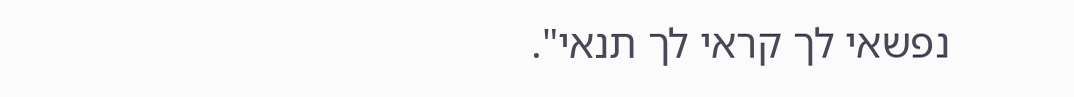נפשאי לך קראי לך תנאי".